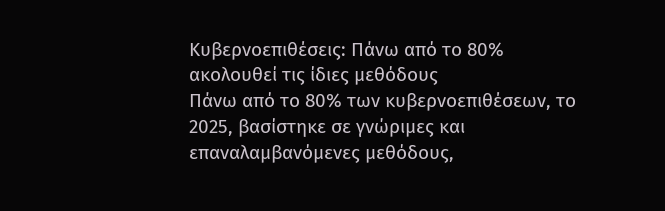Κυβερνοεπιθέσεις: Πάνω από το 80% ακολουθεί τις ίδιες μεθόδους
Πάνω από το 80% των κυβερνοεπιθέσεων, το 2025, βασίστηκε σε γνώριμες και επαναλαμβανόμενες μεθόδους,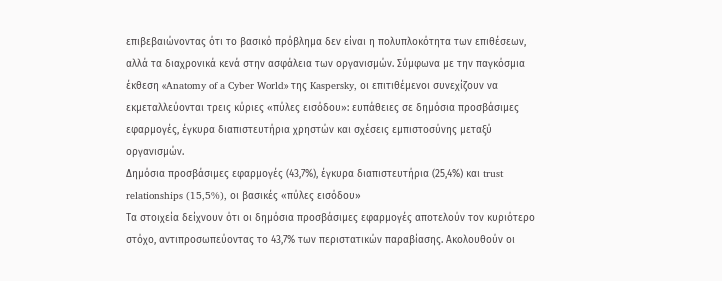επιβεβαιώνοντας ότι το βασικό πρόβλημα δεν είναι η πολυπλοκότητα των επιθέσεων, αλλά τα διαχρονικά κενά στην ασφάλεια των οργανισμών. Σύμφωνα με την παγκόσμια έκθεση «Anatomy of a Cyber World» της Kaspersky, οι επιτιθέμενοι συνεχίζουν να εκμεταλλεύονται τρεις κύριες «πύλες εισόδου»: ευπάθειες σε δημόσια προσβάσιμες εφαρμογές, έγκυρα διαπιστευτήρια χρηστών και σχέσεις εμπιστοσύνης μεταξύ οργανισμών.
Δημόσια προσβάσιμες εφαρμογές (43,7%), έγκυρα διαπιστευτήρια (25,4%) και trust relationships (15,5%), οι βασικές «πύλες εισόδου»
Τα στοιχεία δείχνουν ότι οι δημόσια προσβάσιμες εφαρμογές αποτελούν τον κυριότερο στόχο, αντιπροσωπεύοντας το 43,7% των περιστατικών παραβίασης. Ακολουθούν οι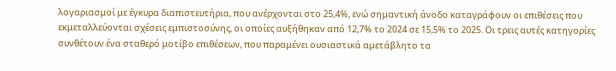λογαριασμοί με έγκυρα διαπιστευτήρια, που ανέρχονται στο 25,4%, ενώ σημαντική άνοδο καταγράφουν οι επιθέσεις που εκμεταλλεύονται σχέσεις εμπιστοσύνης, οι οποίες αυξήθηκαν από 12,7% το 2024 σε 15,5% το 2025. Οι τρεις αυτές κατηγορίες συνθέτουν ένα σταθερό μοτίβο επιθέσεων, που παραμένει ουσιαστικά αμετάβλητο τα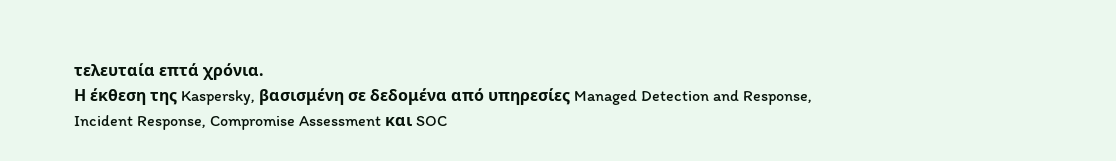τελευταία επτά χρόνια.
Η έκθεση της Kaspersky, βασισμένη σε δεδομένα από υπηρεσίες Managed Detection and Response, Incident Response, Compromise Assessment και SOC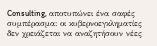Consulting, αποτυπώνει ένα σαφές συμπέρασμα: οι κυβερνοεγκληματίες δεν χρειάζεται να αναζητήσουν νέες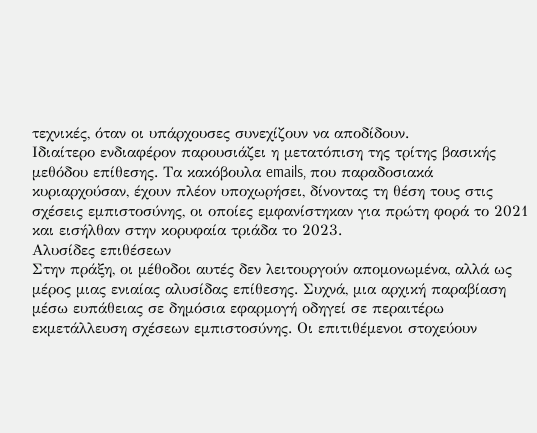τεχνικές, όταν οι υπάρχουσες συνεχίζουν να αποδίδουν.
Ιδιαίτερο ενδιαφέρον παρουσιάζει η μετατόπιση της τρίτης βασικής μεθόδου επίθεσης. Τα κακόβουλα emails, που παραδοσιακά κυριαρχούσαν, έχουν πλέον υποχωρήσει, δίνοντας τη θέση τους στις σχέσεις εμπιστοσύνης, οι οποίες εμφανίστηκαν για πρώτη φορά το 2021 και εισήλθαν στην κορυφαία τριάδα το 2023.
Αλυσίδες επιθέσεων
Στην πράξη, οι μέθοδοι αυτές δεν λειτουργούν απομονωμένα, αλλά ως μέρος μιας ενιαίας αλυσίδας επίθεσης. Συχνά, μια αρχική παραβίαση μέσω ευπάθειας σε δημόσια εφαρμογή οδηγεί σε περαιτέρω εκμετάλλευση σχέσεων εμπιστοσύνης. Οι επιτιθέμενοι στοχεύουν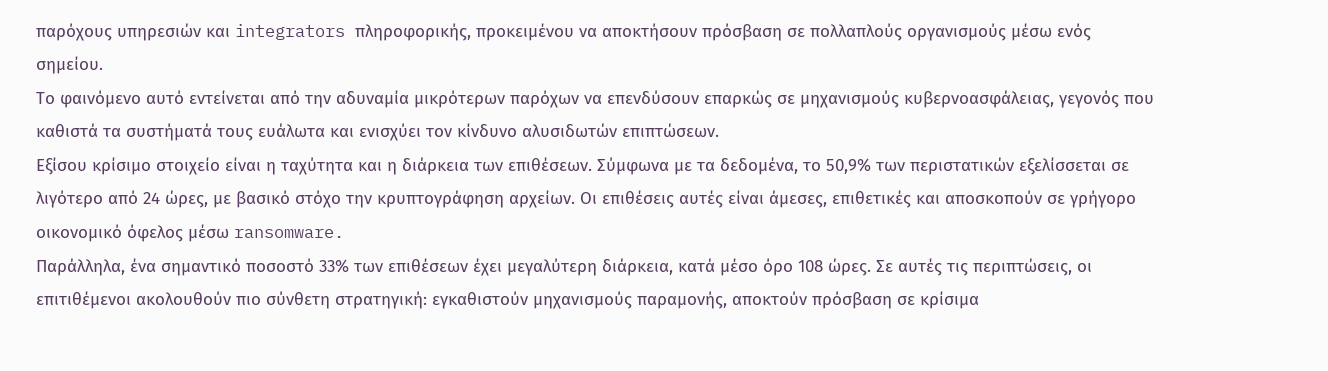παρόχους υπηρεσιών και integrators πληροφορικής, προκειμένου να αποκτήσουν πρόσβαση σε πολλαπλούς οργανισμούς μέσω ενός σημείου.
Το φαινόμενο αυτό εντείνεται από την αδυναμία μικρότερων παρόχων να επενδύσουν επαρκώς σε μηχανισμούς κυβερνοασφάλειας, γεγονός που καθιστά τα συστήματά τους ευάλωτα και ενισχύει τον κίνδυνο αλυσιδωτών επιπτώσεων.
Εξίσου κρίσιμο στοιχείο είναι η ταχύτητα και η διάρκεια των επιθέσεων. Σύμφωνα με τα δεδομένα, το 50,9% των περιστατικών εξελίσσεται σε λιγότερο από 24 ώρες, με βασικό στόχο την κρυπτογράφηση αρχείων. Οι επιθέσεις αυτές είναι άμεσες, επιθετικές και αποσκοπούν σε γρήγορο οικονομικό όφελος μέσω ransomware.
Παράλληλα, ένα σημαντικό ποσοστό 33% των επιθέσεων έχει μεγαλύτερη διάρκεια, κατά μέσο όρο 108 ώρες. Σε αυτές τις περιπτώσεις, οι επιτιθέμενοι ακολουθούν πιο σύνθετη στρατηγική: εγκαθιστούν μηχανισμούς παραμονής, αποκτούν πρόσβαση σε κρίσιμα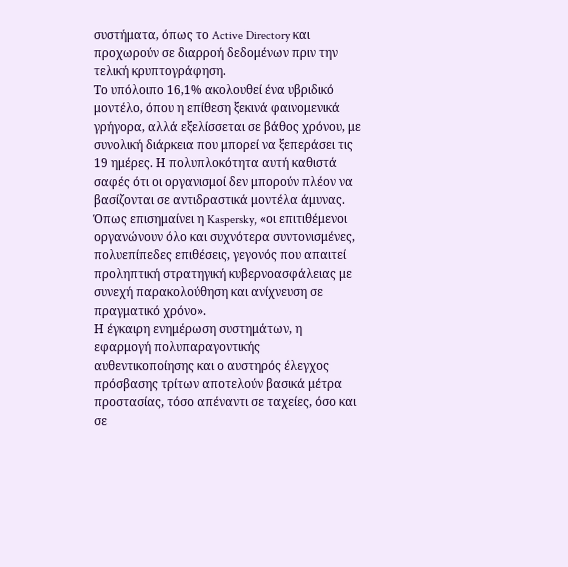συστήματα, όπως το Active Directory και προχωρούν σε διαρροή δεδομένων πριν την τελική κρυπτογράφηση.
Το υπόλοιπο 16,1% ακολουθεί ένα υβριδικό μοντέλο, όπου η επίθεση ξεκινά φαινομενικά γρήγορα, αλλά εξελίσσεται σε βάθος χρόνου, με συνολική διάρκεια που μπορεί να ξεπεράσει τις 19 ημέρες. Η πολυπλοκότητα αυτή καθιστά σαφές ότι οι οργανισμοί δεν μπορούν πλέον να βασίζονται σε αντιδραστικά μοντέλα άμυνας. Όπως επισημαίνει η Kaspersky, «οι επιτιθέμενοι οργανώνουν όλο και συχνότερα συντονισμένες, πολυεπίπεδες επιθέσεις, γεγονός που απαιτεί προληπτική στρατηγική κυβερνοασφάλειας με συνεχή παρακολούθηση και ανίχνευση σε πραγματικό χρόνο».
Η έγκαιρη ενημέρωση συστημάτων, η εφαρμογή πολυπαραγοντικής αυθεντικοποίησης και ο αυστηρός έλεγχος πρόσβασης τρίτων αποτελούν βασικά μέτρα προστασίας, τόσο απέναντι σε ταχείες, όσο και σε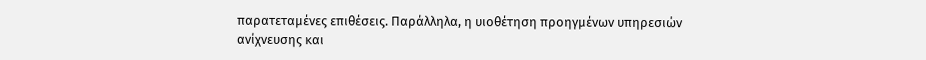παρατεταμένες επιθέσεις. Παράλληλα, η υιοθέτηση προηγμένων υπηρεσιών ανίχνευσης και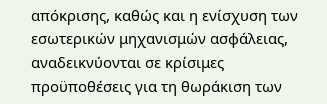απόκρισης, καθώς και η ενίσχυση των εσωτερικών μηχανισμών ασφάλειας, αναδεικνύονται σε κρίσιμες προϋποθέσεις για τη θωράκιση των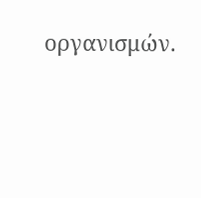οργανισμών.